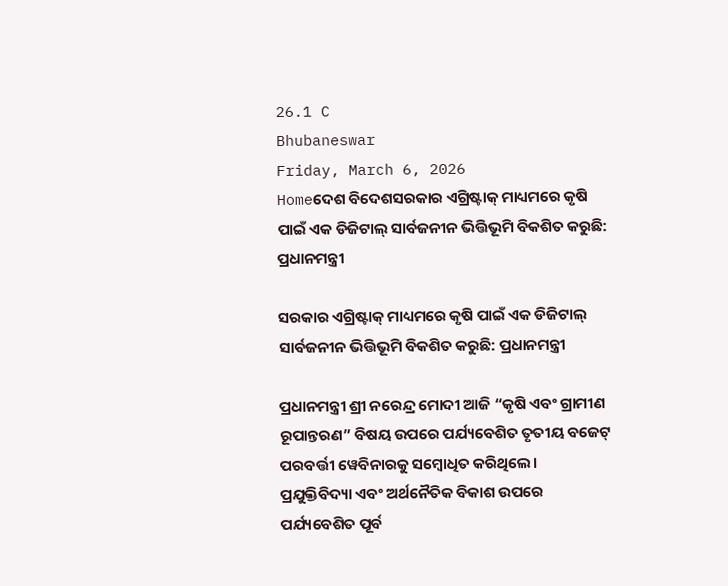26.1 C
Bhubaneswar
Friday, March 6, 2026
Homeଦେଶ ବିଦେଶସରକାର ଏଗ୍ରିଷ୍ଟାକ୍ ମାଧ୍ୟମରେ କୃଷି ପାଇଁ ଏକ ଡିଜିଟାଲ୍ ସାର୍ବଜନୀନ ଭିତ୍ତିଭୂମି ବିକଶିତ କରୁଛି: ପ୍ରଧାନମନ୍ତ୍ରୀ

ସରକାର ଏଗ୍ରିଷ୍ଟାକ୍ ମାଧ୍ୟମରେ କୃଷି ପାଇଁ ଏକ ଡିଜିଟାଲ୍ ସାର୍ବଜନୀନ ଭିତ୍ତିଭୂମି ବିକଶିତ କରୁଛି: ପ୍ରଧାନମନ୍ତ୍ରୀ

ପ୍ରଧାନମନ୍ତ୍ରୀ ଶ୍ରୀ ନରେନ୍ଦ୍ର ମୋଦୀ ଆଜି “କୃଷି ଏବଂ ଗ୍ରାମୀଣ ରୂପାନ୍ତରଣ” ବିଷୟ ଉପରେ ପର୍ଯ୍ୟବେଶିତ ତୃତୀୟ ବଜେଟ୍ ପରବର୍ତ୍ତୀ ୱେବିନାରକୁ ସମ୍ବୋଧିତ କରିଥିଲେ। ପ୍ରଯୁକ୍ତିବିଦ୍ୟା ଏବଂ ଅର୍ଥନୈତିକ ବିକାଶ ଉପରେ ପର୍ଯ୍ୟବେଶିତ ପୂର୍ବ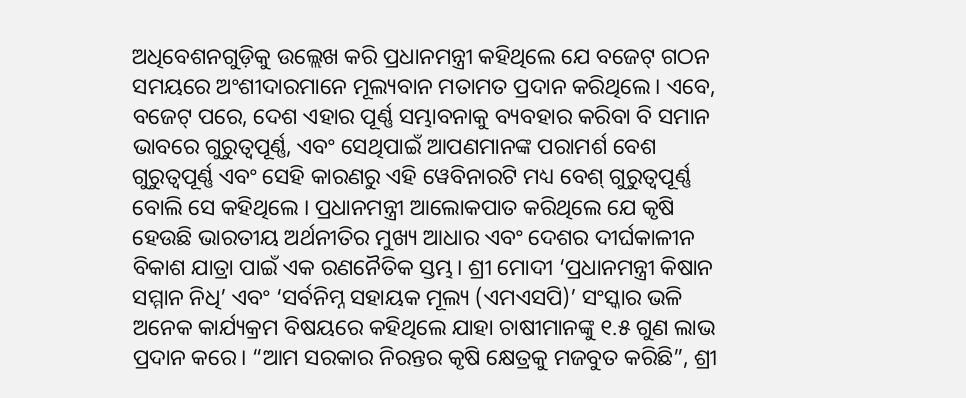ଅଧିବେଶନଗୁଡ଼ିକୁ ଉଲ୍ଲେଖ କରି ପ୍ରଧାନମନ୍ତ୍ରୀ କହିଥିଲେ ଯେ ବଜେଟ୍ ଗଠନ ସମୟରେ ଅଂଶୀଦାରମାନେ ମୂଲ୍ୟବାନ ମତାମତ ପ୍ରଦାନ କରିଥିଲେ। ଏବେ, ବଜେଟ୍ ପରେ, ଦେଶ ଏହାର ପୂର୍ଣ୍ଣ ସମ୍ଭାବନାକୁ ବ୍ୟବହାର କରିବା ବି ସମାନ ଭାବରେ ଗୁରୁତ୍ୱପୂର୍ଣ୍ଣ, ଏବଂ ସେଥିପାଇଁ ଆପଣମାନଙ୍କ ପରାମର୍ଶ ବେଶ ଗୁରୁତ୍ବପୂର୍ଣ୍ଣ ଏବଂ ସେହି କାରଣରୁ ଏହି ୱେବିନାରଟି ମଧ୍ୟ ବେଶ୍ ଗୁରୁତ୍ୱପୂର୍ଣ୍ଣ ବୋଲି ସେ କହିଥିଲେ । ପ୍ରଧାନମନ୍ତ୍ରୀ ଆଲୋକପାତ କରିଥିଲେ ଯେ କୃଷି ହେଉଛି ଭାରତୀୟ ଅର୍ଥନୀତିର ମୁଖ୍ୟ ଆଧାର ଏବଂ ଦେଶର ଦୀର୍ଘକାଳୀନ ବିକାଶ ଯାତ୍ରା ପାଇଁ ଏକ ରଣନୈତିକ ସ୍ତମ୍ଭ। ଶ୍ରୀ ମୋଦୀ ‘ପ୍ରଧାନମନ୍ତ୍ରୀ କିଷାନ ସମ୍ମାନ ନିଧି’ ଏବଂ ‘ସର୍ବନିମ୍ନ ସହାୟକ ମୂଲ୍ୟ (ଏମଏସପି)’ ସଂସ୍କାର ଭଳି ଅନେକ କାର୍ଯ୍ୟକ୍ରମ ବିଷୟରେ କହିଥିଲେ ଯାହା ଚାଷୀମାନଙ୍କୁ ୧.୫ ଗୁଣ ଲାଭ ପ୍ରଦାନ କରେ। “ଆମ ସରକାର ନିରନ୍ତର କୃଷି କ୍ଷେତ୍ରକୁ ମଜବୁତ କରିଛି”, ଶ୍ରୀ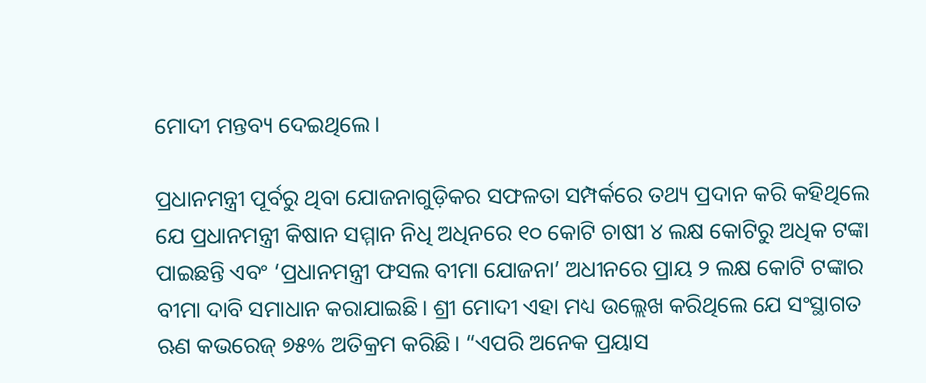ମୋଦୀ ମନ୍ତବ୍ୟ ଦେଇଥିଲେ।

ପ୍ରଧାନମନ୍ତ୍ରୀ ପୂର୍ବରୁ ଥିବା ଯୋଜନାଗୁଡ଼ିକର ସଫଳତା ସମ୍ପର୍କରେ ତଥ୍ୟ ପ୍ରଦାନ କରି କହିଥିଲେ ଯେ ପ୍ରଧାନମନ୍ତ୍ରୀ କିଷାନ ସମ୍ମାନ ନିଧି ଅଧିନରେ ୧୦ କୋଟି ଚାଷୀ ୪ ଲକ୍ଷ କୋଟିରୁ ଅଧିକ ଟଙ୍କା ପାଇଛନ୍ତି ଏବଂ ‘ପ୍ରଧାନମନ୍ତ୍ରୀ ଫସଲ ବୀମା ଯୋଜନା’ ଅଧୀନରେ ପ୍ରାୟ ୨ ଲକ୍ଷ କୋଟି ଟଙ୍କାର ବୀମା ଦାବି ସମାଧାନ କରାଯାଇଛି। ଶ୍ରୀ ମୋଦୀ ଏହା ମଧ୍ୟ ଉଲ୍ଲେଖ କରିଥିଲେ ଯେ ସଂସ୍ଥାଗତ ଋଣ କଭରେଜ୍ ୭୫% ଅତିକ୍ରମ କରିଛି। “ଏପରି ଅନେକ ପ୍ରୟାସ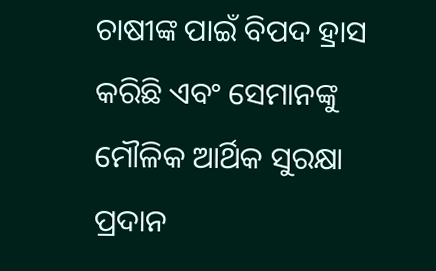ଚାଷୀଙ୍କ ପାଇଁ ବିପଦ ହ୍ରାସ କରିଛି ଏବଂ ସେମାନଙ୍କୁ ମୌଳିକ ଆର୍ଥିକ ସୁରକ୍ଷା ପ୍ରଦାନ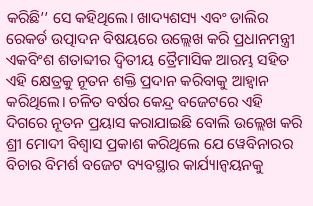କରିଛି’’ ସେ କହିଥିଲେ। ଖାଦ୍ୟଶସ୍ୟ ଏବଂ ଡାଲିର ରେକର୍ଡ ଉତ୍ପାଦନ ବିଷୟରେ ଉଲ୍ଲେଖ କରି ପ୍ରଧାନମନ୍ତ୍ରୀ ଏକବିଂଶ ଶତାବ୍ଦୀର ଦ୍ୱିତୀୟ ତ୍ରୈମାସିକ ଆରମ୍ଭ ସହିତ ଏହି କ୍ଷେତ୍ରକୁ ନୂତନ ଶକ୍ତି ପ୍ରଦାନ କରିବାକୁ ଆହ୍ୱାନ କରିଥିଲେ। ଚଳିତ ବର୍ଷର କେନ୍ଦ୍ର ବଜେଟରେ ଏହି ଦିଗରେ ନୂତନ ପ୍ରୟାସ କରାଯାଇଛି ବୋଲି ଉଲ୍ଲେଖ କରି ଶ୍ରୀ ମୋଦୀ ବିଶ୍ୱାସ ପ୍ରକାଶ କରିଥିଲେ ଯେ ୱେବିନାରର ବିଚାର ବିମର୍ଶ ବଜେଟ ବ୍ୟବସ୍ଥାର କାର୍ଯ୍ୟାନ୍ୱୟନକୁ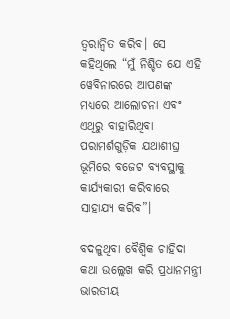ତ୍ୱରାନ୍ୱିତ କରିବ। ସେ କହିଥିଲେ “ମୁଁ ନିଶ୍ଚିତ ଯେ ଏହି ୱେବିନାରରେ ଆପଣଙ୍କ ମଧ୍ୟରେ ଆଲୋଚନା ଏବଂ ଏଥିରୁ ବାହାରିଥିବା ପରାମର୍ଶଗୁଡ଼ିକ ଯଥାଶୀଘ୍ର ଭୂମିରେ ବଜେଟ ବ୍ୟବସ୍ଥାକୁ କାର୍ଯ୍ୟକାରୀ କରିବାରେ ସାହାଯ୍ୟ କରିବ”।

ବଦଳୁଥିବା ବୈଶ୍ବିକ ଚାହିଦା କଥା ଉଲ୍ଲେଖ କରି ପ୍ରଧାନମନ୍ତ୍ରୀ ଭାରତୀୟ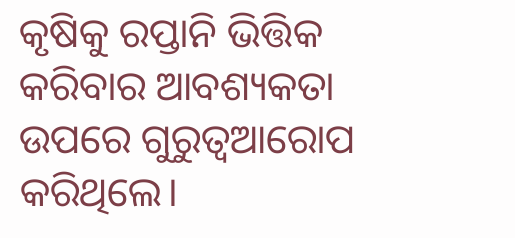କୃଷିକୁ ରପ୍ତାନି ଭିତ୍ତିକ କରିବାର ଆବଶ୍ୟକତା ଉପରେ ଗୁରୁତ୍ବଆରୋପ କରିଥିଲେ।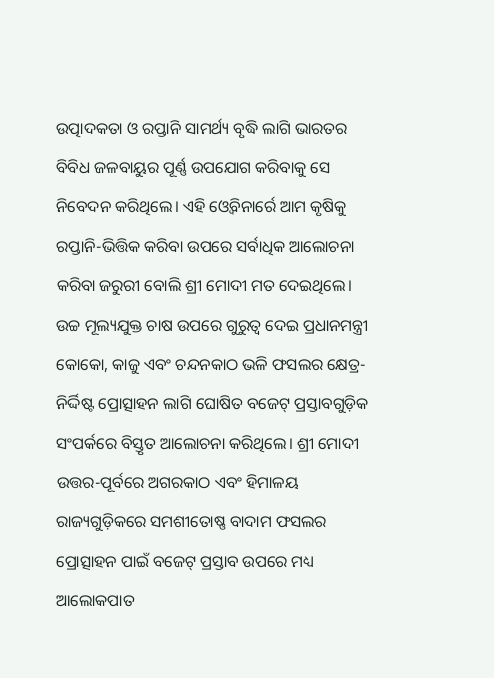ଉତ୍ପାଦକତା ଓ ରପ୍ତାନି ସାମର୍ଥ୍ୟ ବୃଦ୍ଧି ଲାଗି ଭାରତର ବିବିଧ ଜଳବାୟୁର ପୂର୍ଣ୍ଣ ଉପଯୋଗ କରିବାକୁ ସେ ନିବେଦନ କରିଥିଲେ। ଏହି ଓ୍ବେବିନାର୍ରେ ଆମ କୃଷିକୁ ରପ୍ତାନି-ଭିତ୍ତିକ କରିବା ଉପରେ ସର୍ବାଧିକ ଆଲୋଚନା କରିବା ଜରୁରୀ ବୋଲି ଶ୍ରୀ ମୋଦୀ ମତ ଦେଇଥିଲେ। ଉଚ୍ଚ ମୂଲ୍ୟଯୁକ୍ତ ଚାଷ ଉପରେ ଗୁରୁତ୍ବ ଦେଇ ପ୍ରଧାନମନ୍ତ୍ରୀ କୋକୋ, କାଜୁ ଏବଂ ଚନ୍ଦନକାଠ ଭଳି ଫସଲର କ୍ଷେତ୍ର-ନିର୍ଦ୍ଦିଷ୍ଟ ପ୍ରୋତ୍ସାହନ ଲାଗି ଘୋଷିତ ବଜେଟ୍ ପ୍ରସ୍ତାବଗୁଡ଼ିକ ସଂପର୍କରେ ବିସ୍ତୃତ ଆଲୋଚନା କରିଥିଲେ। ଶ୍ରୀ ମୋଦୀ ଉତ୍ତର-ପୂର୍ବରେ ଅଗରକାଠ ଏବଂ ହିମାଳୟ ରାଜ୍ୟଗୁଡ଼ିକରେ ସମଶୀତୋଷ୍ଣ ବାଦାମ ଫସଲର ପ୍ରୋତ୍ସାହନ ପାଇଁ ବଜେଟ୍ ପ୍ରସ୍ତାବ ଉପରେ ମଧ୍ୟ ଆଲୋକପାତ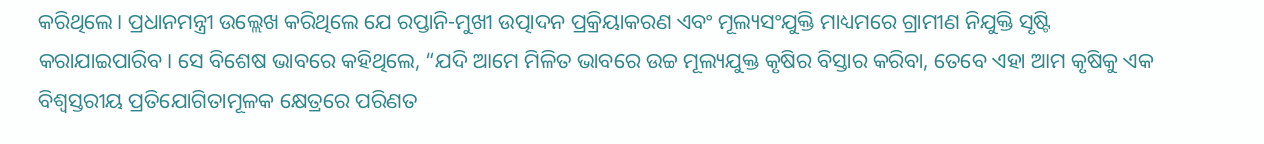କରିଥିଲେ। ପ୍ରଧାନମନ୍ତ୍ରୀ ଉଲ୍ଲେଖ କରିଥିଲେ ଯେ ରପ୍ତାନି-ମୁଖୀ ଉତ୍ପାଦନ ପ୍ରକ୍ରିୟାକରଣ ଏବଂ ମୂଲ୍ୟସଂଯୁକ୍ତି ମାଧ୍ୟମରେ ଗ୍ରାମୀଣ ନିଯୁକ୍ତି ସୃଷ୍ଟି କରାଯାଇପାରିବ। ସେ ବିଶେଷ ଭାବରେ କହିଥିଲେ, “ଯଦି ଆମେ ମିଳିତ ଭାବରେ ଉଚ୍ଚ ମୂଲ୍ୟଯୁକ୍ତ କୃଷିର ବିସ୍ତାର କରିବା, ତେବେ ଏହା ଆମ କୃଷିକୁ ଏକ ବିଶ୍ୱସ୍ତରୀୟ ପ୍ରତିଯୋଗିତାମୂଳକ କ୍ଷେତ୍ରରେ ପରିଣତ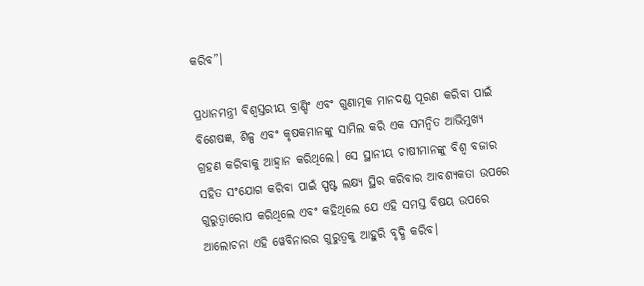କରିବ”।

ପ୍ରଧାନମନ୍ତ୍ରୀ ବିଶ୍ୱସ୍ତରୀୟ ବ୍ରାଣ୍ଡିଂ ଏବଂ ଗୁଣାତ୍ମକ ମାନଦଣ୍ଡ ପୂରଣ କରିବା ପାଇଁ ବିଶେଷଜ୍ଞ, ଶିଳ୍ପ ଏବଂ କୃଷକମାନଙ୍କୁ ସାମିଲ କରି ଏକ ସମନ୍ୱିତ ଆଭିମୁଖ୍ୟ ଗ୍ରହଣ କରିବାକୁ ଆହ୍ୱାନ କରିଥିଲେ। ସେ ସ୍ଥାନୀୟ ଚାଷୀମାନଙ୍କୁ ବିଶ୍ୱ ବଜାର ସହିତ ସଂଯୋଗ କରିବା ପାଇଁ ସ୍ପଷ୍ଟ ଲକ୍ଷ୍ୟ ସ୍ଥିର କରିବାର ଆବଶ୍ୟକତା ଉପରେ ଗୁରୁତ୍ୱାରୋପ କରିଥିଲେ ଏବଂ କହିଥିଲେ ଯେ ଏହି ସମସ୍ତ ବିଷୟ ଉପରେ ଆଲୋଚନା ଏହି ୱେବିନାରର ଗୁରୁତ୍ୱକୁ ଆହୁରି ବୃଦ୍ଧି କରିବ।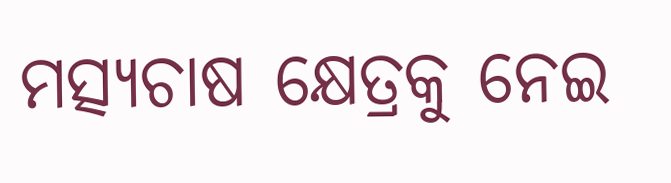ମତ୍ସ୍ୟଚାଷ କ୍ଷେତ୍ରକୁ ନେଇ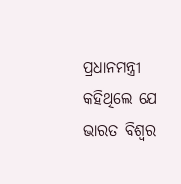ପ୍ରଧାନମନ୍ତ୍ରୀ କହିଥିଲେ ଯେ ଭାରତ ବିଶ୍ୱର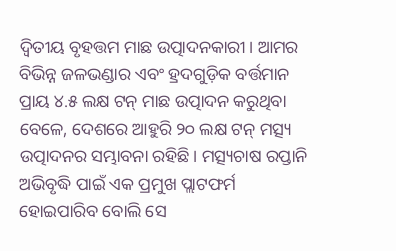ଦ୍ୱିତୀୟ ବୃହତ୍ତମ ମାଛ ଉତ୍ପାଦନକାରୀ। ଆମର ବିଭିନ୍ନ ଜଳଭଣ୍ଡାର ଏବଂ ହ୍ରଦଗୁଡ଼ିକ ବର୍ତ୍ତମାନ ପ୍ରାୟ ୪.୫ ଲକ୍ଷ ଟନ୍ ମାଛ ଉତ୍ପାଦନ କରୁଥିବା ବେଳେ, ଦେଶରେ ଆହୁରି ୨୦ ଲକ୍ଷ ଟନ୍ ମତ୍ସ୍ୟ ଉତ୍ପାଦନର ସମ୍ଭାବନା ରହିଛି। ମତ୍ସ୍ୟଚାଷ ରପ୍ତାନି ଅଭିବୃଦ୍ଧି ପାଇଁ ଏକ ପ୍ରମୁଖ ପ୍ଲାଟଫର୍ମ ହୋଇପାରିବ ବୋଲି ସେ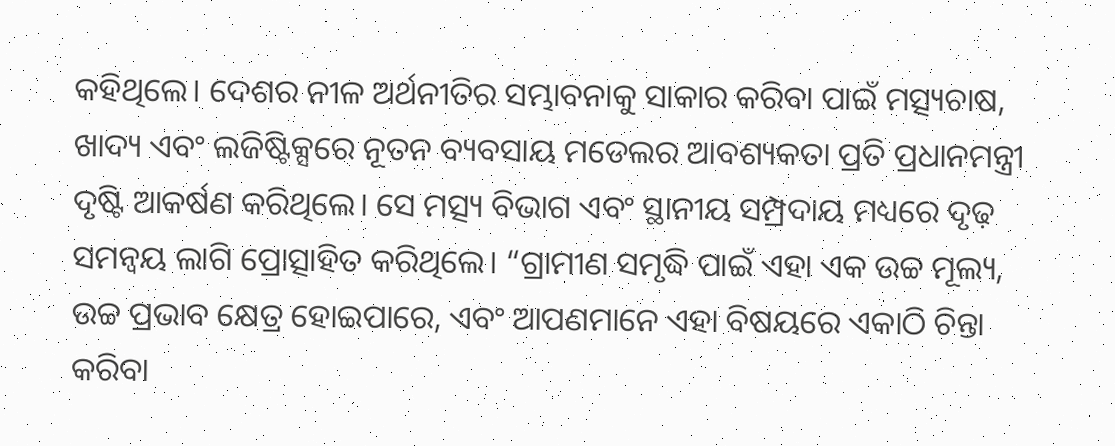କହିଥିଲେ। ଦେଶର ନୀଳ ଅର୍ଥନୀତିର ସମ୍ଭାବନାକୁ ସାକାର କରିବା ପାଇଁ ମତ୍ସ୍ୟଚାଷ, ଖାଦ୍ୟ ଏବଂ ଲଜିଷ୍ଟିକ୍ସରେ ନୂତନ ବ୍ୟବସାୟ ମଡେଲର ଆବଶ୍ୟକତା ପ୍ରତି ପ୍ରଧାନମନ୍ତ୍ରୀ ଦୃଷ୍ଟି ଆକର୍ଷଣ କରିଥିଲେ। ସେ ମତ୍ସ୍ୟ ବିଭାଗ ଏବଂ ସ୍ଥାନୀୟ ସମ୍ପ୍ରଦାୟ ମଧ୍ୟରେ ଦୃଢ଼ ସମନ୍ୱୟ ଲାଗି ପ୍ରୋତ୍ସାହିତ କରିଥିଲେ। “ଗ୍ରାମୀଣ ସମୃଦ୍ଧି ପାଇଁ ଏହା ଏକ ଉଚ୍ଚ ମୂଲ୍ୟ, ଉଚ୍ଚ ପ୍ରଭାବ କ୍ଷେତ୍ର ହୋଇପାରେ, ଏବଂ ଆପଣମାନେ ଏହା ବିଷୟରେ ଏକାଠି ଚିନ୍ତା କରିବା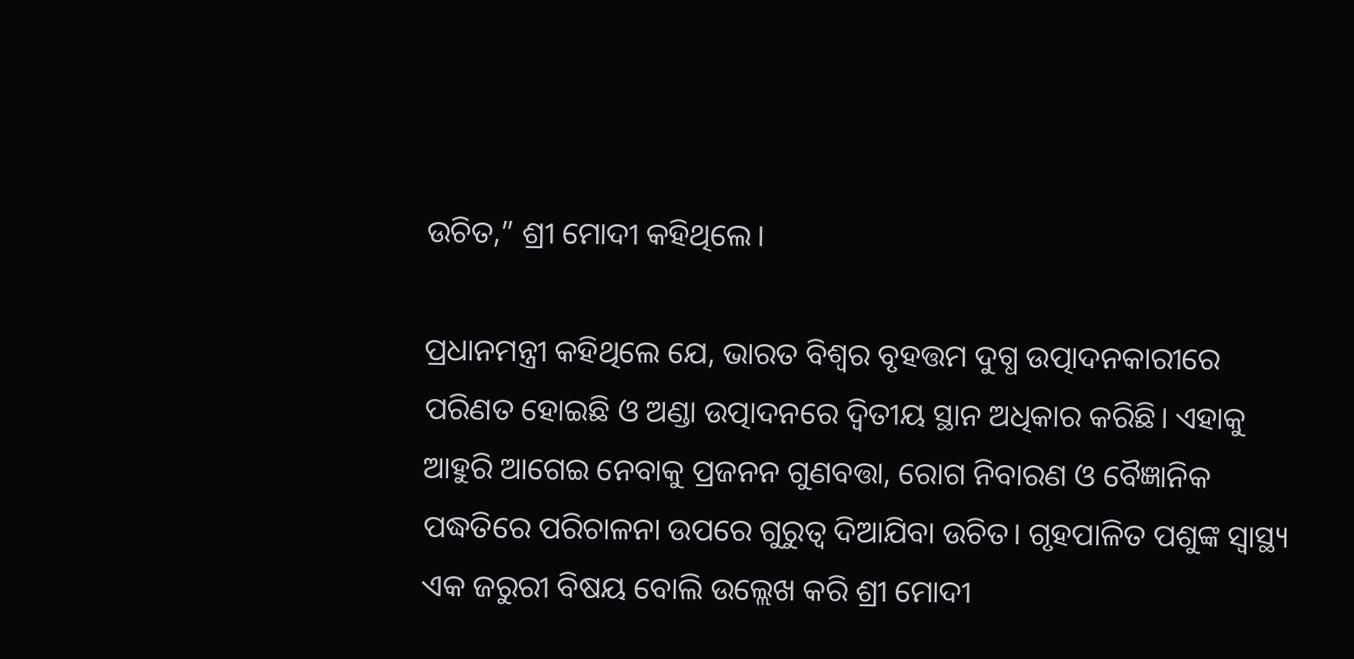ଉଚିତ,” ଶ୍ରୀ ମୋଦୀ କହିଥିଲେ।

ପ୍ରଧାନମନ୍ତ୍ରୀ କହିଥିଲେ ଯେ, ଭାରତ ବିଶ୍ବର ବୃହତ୍ତମ ଦୁଗ୍ଧ ଉତ୍ପାଦନକାରୀରେ ପରିଣତ ହୋଇଛି ଓ ଅଣ୍ଡା ଉତ୍ପାଦନରେ ଦ୍ବିତୀୟ ସ୍ଥାନ ଅଧିକାର କରିଛି। ଏହାକୁ ଆହୁରି ଆଗେଇ ନେବାକୁ ପ୍ରଜନନ ଗୁଣବତ୍ତା, ରୋଗ ନିବାରଣ ଓ ବୈଜ୍ଞାନିକ ପଦ୍ଧତିରେ ପରିଚାଳନା ଉପରେ ଗୁରୁତ୍ବ ଦିଆଯିବା ଉଚିତ। ଗୃହପାଳିତ ପଶୁଙ୍କ ସ୍ବାସ୍ଥ୍ୟ ଏକ ଜରୁରୀ ବିଷୟ ବୋଲି ଉଲ୍ଲେଖ କରି ଶ୍ରୀ ମୋଦୀ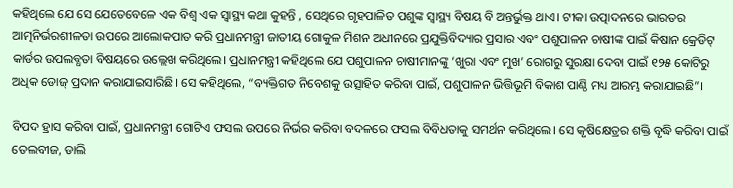କହିଥିଲେ ଯେ ସେ ଯେତେବେଳେ ଏକ ବିଶ୍ବ ଏକ ସ୍ବାସ୍ଥ୍ୟ କଥା କୁହନ୍ତି , ସେଥିରେ ଗୃହପାଳିତ ପଶୁଙ୍କ ସ୍ବାସ୍ଥ୍ୟ ବିଷୟ ବି ଅନ୍ତର୍ଭୁକ୍ତ ଥାଏ। ଟୀକା ଉତ୍ପାଦନରେ ଭାରତର ଆତ୍ମନିର୍ଭରଶୀଳତା ଉପରେ ଆଲୋକପାତ କରି ପ୍ରଧାନମନ୍ତ୍ରୀ ଜାତୀୟ ଗୋକୁଳ ମିଶନ ଅଧୀନରେ ପ୍ରଯୁକ୍ତିବିଦ୍ୟାର ପ୍ରସାର ଏବଂ ପଶୁପାଳନ ଚାଷୀଙ୍କ ପାଇଁ କିଷାନ କ୍ରେଡିଟ୍ କାର୍ଡର ଉପଲବ୍ଧତା ବିଷୟରେ ଉଲ୍ଲେଖ କରିଥିଲେ। ପ୍ରଧାନମନ୍ତ୍ରୀ କହିଥିଲେ ଯେ ପଶୁପାଳନ ଚାଷୀମାନଙ୍କୁ ‘ଖୁରା ଏବଂ ମୁଖ’ ରୋଗରୁ ସୁରକ୍ଷା ଦେବା ପାଇଁ ୧୨୫ କୋଟିରୁ ଅଧିକ ଡୋଜ୍ ପ୍ରଦାନ କରାଯାଇସାରିଛି। ସେ କହିଥିଲେ, “ବ୍ୟକ୍ତିଗତ ନିବେଶକୁ ଉତ୍ସାହିତ କରିବା ପାଇଁ, ପଶୁପାଳନ ଭିତ୍ତିଭୂମି ବିକାଶ ପାଣ୍ଠି ମଧ୍ୟ ଆରମ୍ଭ କରାଯାଇଛି”।

ବିପଦ ହ୍ରାସ କରିବା ପାଇଁ, ପ୍ରଧାନମନ୍ତ୍ରୀ ଗୋଟିଏ ଫସଲ ଉପରେ ନିର୍ଭର କରିବା ବଦଳରେ ଫସଲ ବିବିଧତାକୁ ସମର୍ଥନ କରିଥିଲେ। ସେ କୃଷିକ୍ଷେତ୍ରର ଶକ୍ତି ବୃଦ୍ଧି କରିବା ପାଇଁ ତେଲବୀଜ, ଡାଲି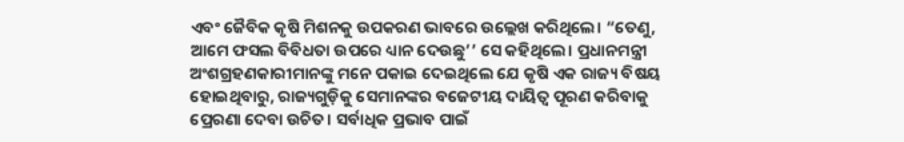ଏବଂ ଜୈବିକ କୃଷି ମିଶନକୁ ଉପକରଣ ଭାବରେ ଉଲ୍ଲେଖ କରିଥିଲେ। “ତେଣୁ, ଆମେ ଫସଲ ବିବିଧତା ଉପରେ ଧ୍ୟାନ ଦେଉଛୁ’’ ସେ କହିଥିଲେ। ପ୍ରଧାନମନ୍ତ୍ରୀ ଅଂଶଗ୍ରହଣକାରୀମାନଙ୍କୁ ମନେ ପକାଇ ଦେଇଥିଲେ ଯେ କୃଷି ଏକ ରାଜ୍ୟ ବିଷୟ ହୋଇଥିବାରୁ, ରାଜ୍ୟଗୁଡ଼ିକୁ ସେମାନଙ୍କର ବଜେଟୀୟ ଦାୟିତ୍ୱ ପୂରଣ କରିବାକୁ ପ୍ରେରଣା ଦେବା ଉଚିତ। ସର୍ବାଧିକ ପ୍ରଭାବ ପାଇଁ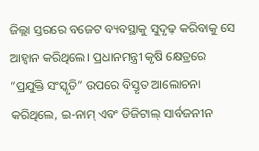ଜିଲ୍ଲା ସ୍ତରରେ ବଜେଟ ବ୍ୟବସ୍ଥାକୁ ସୁଦୃଢ଼ କରିବାକୁ ସେ ଆହ୍ୱାନ କରିଥିଲେ। ପ୍ରଧାନମନ୍ତ୍ରୀ କୃଷି କ୍ଷେତ୍ରରେ “ପ୍ରଯୁକ୍ତି ସଂସ୍କୃତି” ଉପରେ ବିସ୍ତୃତ ଆଲୋଚନା କରିଥିଲେ, ଇ-ନାମ୍ ଏବଂ ଡିଜିଟାଲ୍ ସାର୍ବଜନୀନ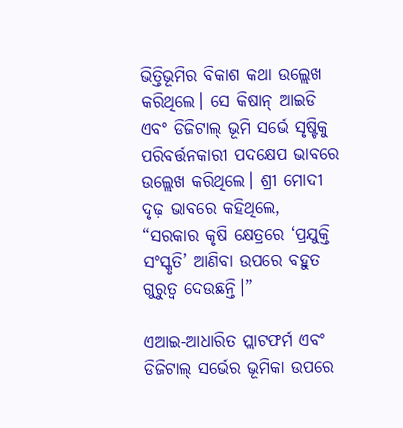ଭିତ୍ତିଭୂମିର ବିକାଶ କଥା ଉଲ୍ଲେଖ କରିଥିଲେ। ସେ କିଷାନ୍ ଆଇଡି ଏବଂ ଡିଜିଟାଲ୍ ଭୂମି ସର୍ଭେ ସୃଷ୍ଟିକୁ ପରିବର୍ତ୍ତନକାରୀ ପଦକ୍ଷେପ ଭାବରେ ଉଲ୍ଲେଖ କରିଥିଲେ। ଶ୍ରୀ ମୋଦୀ ଦୃଢ଼ ଭାବରେ କହିଥିଲେ, “ସରକାର କୃଷି କ୍ଷେତ୍ରରେ ‘ପ୍ରଯୁକ୍ତି ସଂସ୍କୃତି’ ଆଣିବା ଉପରେ ବହୁତ ଗୁରୁତ୍ୱ ଦେଉଛନ୍ତି।”

ଏଆଇ-ଆଧାରିତ ପ୍ଲାଟଫର୍ମ ଏବଂ ଡିଜିଟାଲ୍ ସର୍ଭେର ଭୂମିକା ଉପରେ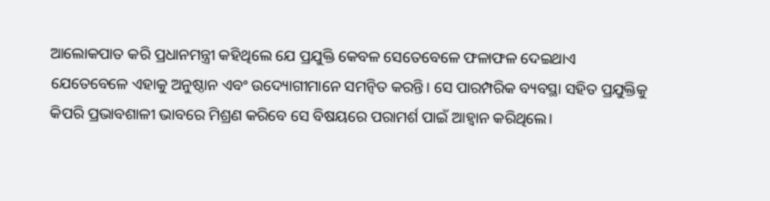ଆଲୋକପାତ କରି ପ୍ରଧାନମନ୍ତ୍ରୀ କହିଥିଲେ ଯେ ପ୍ରଯୁକ୍ତି କେବଳ ସେତେବେଳେ ଫଳାଫଳ ଦେଇଥାଏ ଯେତେବେଳେ ଏହାକୁ ଅନୁଷ୍ଠାନ ଏବଂ ଉଦ୍ୟୋଗୀମାନେ ସମନ୍ୱିତ କରନ୍ତି। ସେ ପାରମ୍ପରିକ ବ୍ୟବସ୍ଥା ସହିତ ପ୍ରଯୁକ୍ତିକୁ କିପରି ପ୍ରଭାବଶାଳୀ ଭାବରେ ମିଶ୍ରଣ କରିବେ ସେ ବିଷୟରେ ପରାମର୍ଶ ପାଇଁ ଆହ୍ୱାନ କରିଥିଲେ।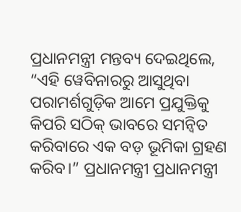ପ୍ରଧାନମନ୍ତ୍ରୀ ମନ୍ତବ୍ୟ ଦେଇଥିଲେ, “ଏହି ୱେବିନାରରୁ ଆସୁଥିବା ପରାମର୍ଶଗୁଡ଼ିକ ଆମେ ପ୍ରଯୁକ୍ତିକୁ କିପରି ସଠିକ୍ ଭାବରେ ସମନ୍ୱିତ କରିବାରେ ଏକ ବଡ଼ ଭୂମିକା ଗ୍ରହଣ କରିବ।” ପ୍ରଧାନମନ୍ତ୍ରୀ ପ୍ରଧାନମନ୍ତ୍ରୀ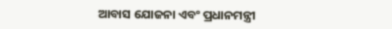ଆବାସ ଯୋଜନା ଏବଂ ପ୍ରଧାନମନ୍ତ୍ରୀ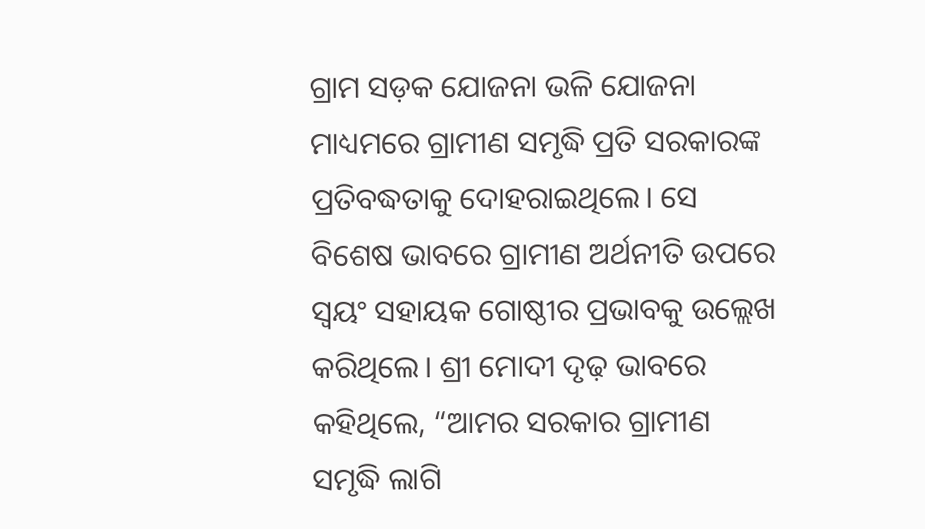ଗ୍ରାମ ସଡ଼କ ଯୋଜନା ଭଳି ଯୋଜନା ମାଧ୍ୟମରେ ଗ୍ରାମୀଣ ସମୃଦ୍ଧି ପ୍ରତି ସରକାରଙ୍କ ପ୍ରତିବଦ୍ଧତାକୁ ଦୋହରାଇଥିଲେ। ସେ ବିଶେଷ ଭାବରେ ଗ୍ରାମୀଣ ଅର୍ଥନୀତି ଉପରେ ସ୍ୱୟଂ ସହାୟକ ଗୋଷ୍ଠୀର ପ୍ରଭାବକୁ ଉଲ୍ଲେଖ କରିଥିଲେ। ଶ୍ରୀ ମୋଦୀ ଦୃଢ଼ ଭାବରେ କହିଥିଲେ, “ଆମର ସରକାର ଗ୍ରାମୀଣ ସମୃଦ୍ଧି ଲାଗି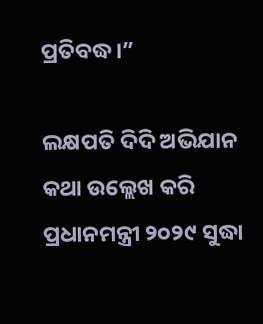ପ୍ରତିବଦ୍ଧ।”

ଲକ୍ଷପତି ଦିଦି ଅଭିଯାନ କଥା ଉଲ୍ଲେଖ କରି ପ୍ରଧାନମନ୍ତ୍ରୀ ୨୦୨୯ ସୁଦ୍ଧା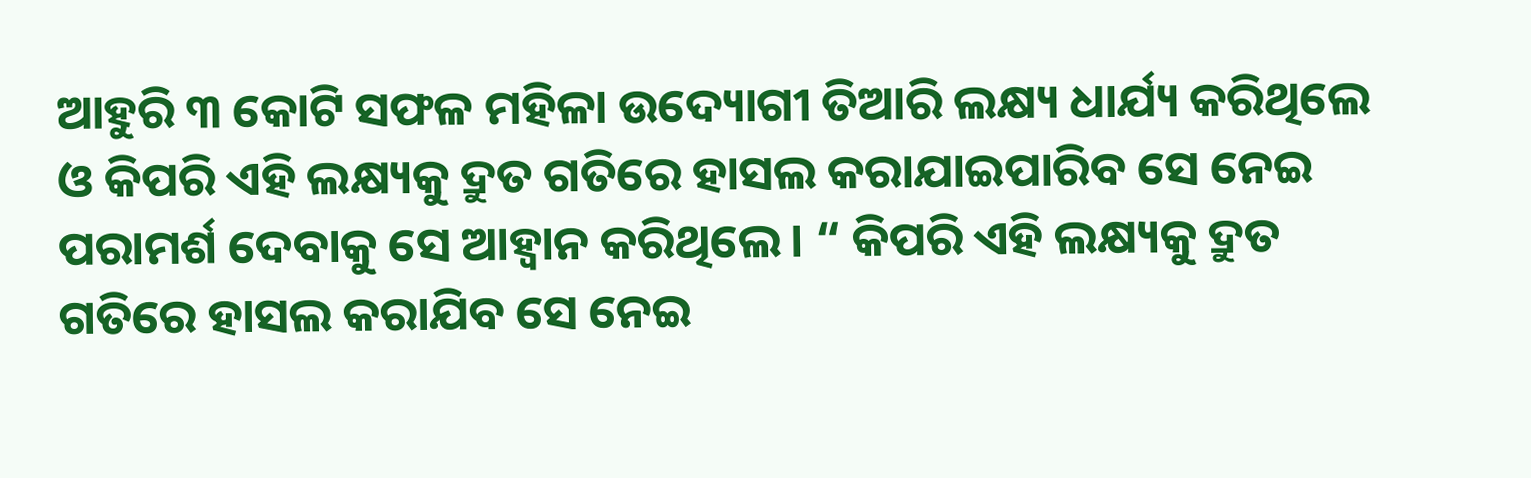ଆହୁରି ୩ କୋଟି ସଫଳ ମହିଳା ଉଦ୍ୟୋଗୀ ତିଆରି ଲକ୍ଷ୍ୟ ଧାର୍ଯ୍ୟ କରିଥିଲେ ଓ କିପରି ଏହି ଲକ୍ଷ୍ୟକୁ ଦ୍ରୁତ ଗତିରେ ହାସଲ କରାଯାଇପାରିବ ସେ ନେଇ ପରାମର୍ଶ ଦେବାକୁ ସେ ଆହ୍ବାନ କରିଥିଲେ। “ କିପରି ଏହି ଲକ୍ଷ୍ୟକୁ ଦ୍ରୁତ ଗତିରେ ହାସଲ କରାଯିବ ସେ ନେଇ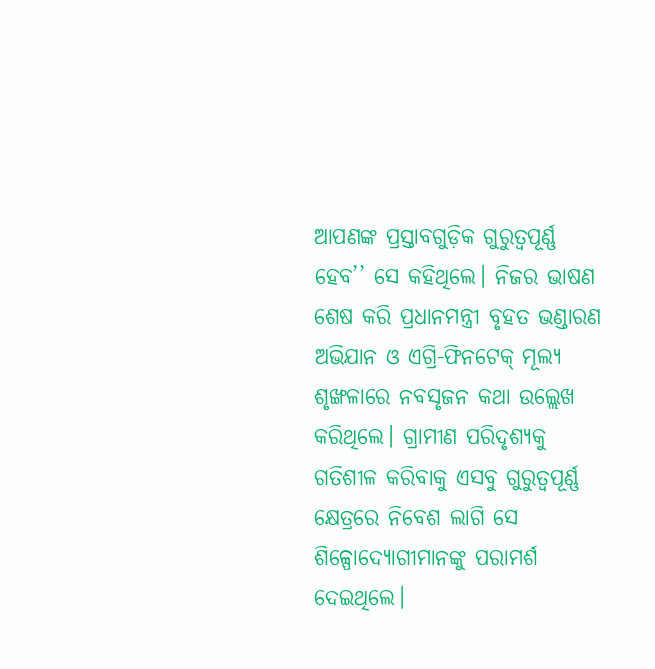ଆପଣଙ୍କ ପ୍ରସ୍ତାବଗୁଡ଼ିକ ଗୁରୁତ୍ବପୂର୍ଣ୍ଣ ହେବ’’ ସେ କହିଥିଲେ। ନିଜର ଭାଷଣ ଶେଷ କରି ପ୍ରଧାନମନ୍ତ୍ରୀ ବୃହତ ଭଣ୍ଡାରଣ ଅଭିଯାନ ଓ ଏଗ୍ରି-ଫିନଟେକ୍ ମୂଲ୍ୟ ଶୃଙ୍ଖଳାରେ ନବସୃଜନ କଥା ଉଲ୍ଲେଖ କରିଥିଲେ। ଗ୍ରାମୀଣ ପରିଦୃଶ୍ୟକୁ ଗତିଶୀଳ କରିବାକୁ ଏସବୁ ଗୁରୁତ୍ବପୂର୍ଣ୍ଣ କ୍ଷେତ୍ରରେ ନିବେଶ ଲାଗି ସେ ଶିଳ୍ପୋଦ୍ୟୋଗୀମାନଙ୍କୁ ପରାମର୍ଶ ଦେଇଥିଲେ।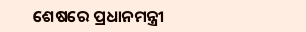ଶେଷରେ ପ୍ରଧାନମନ୍ତ୍ରୀ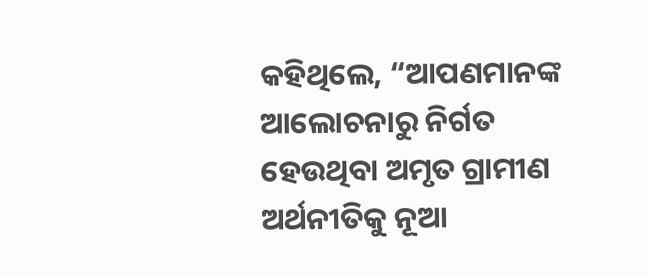କହିଥିଲେ, “ଆପଣମାନଙ୍କ ଆଲୋଚନାରୁ ନିର୍ଗତ ହେଉଥିବା ଅମୃତ ଗ୍ରାମୀଣ ଅର୍ଥନୀତିକୁ ନୂଆ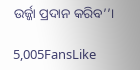ଉର୍ଜ୍ଜା ପ୍ରଦାନ କରିବ’’।

5,005FansLike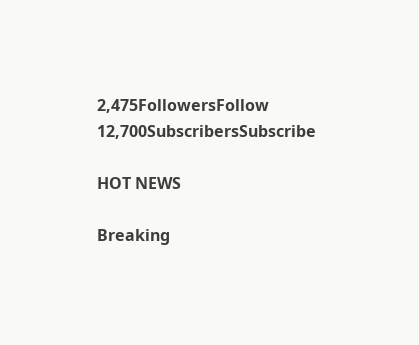2,475FollowersFollow
12,700SubscribersSubscribe

HOT NEWS

Breaking